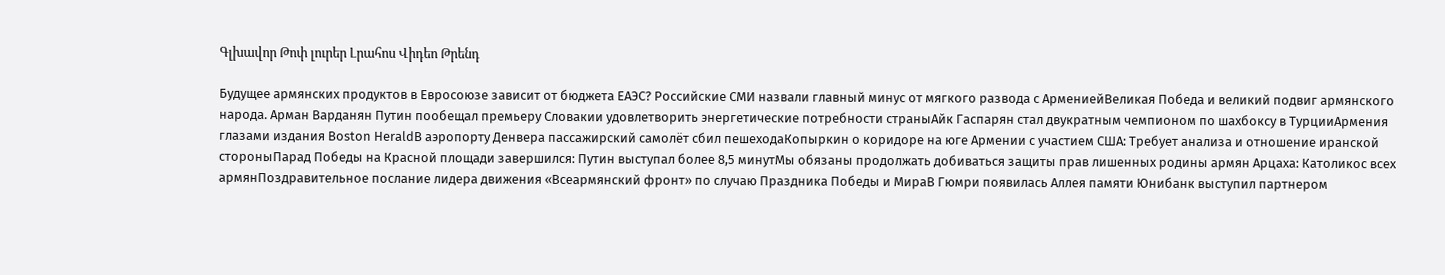Գլխավոր Թոփ լուրեր Լրահոս Վիդեո Թրենդ

Будущее армянских продуктов в Евросоюзе зависит от бюджета ЕАЭС? Российские СМИ назвали главный минус от мягкого развода с АрмениейВеликая Победа и великий подвиг армянского народа. Арман Варданян Путин пообещал премьеру Словакии удовлетворить энергетические потребности страныАйк Гаспарян стал двукратным чемпионом по шахбоксу в ТурцииАрмения глазами издания Boston HeraldВ аэропорту Денвера пассажирский самолёт сбил пешеходаКопыркин о коридоре на юге Армении с участием США: Требует анализа и отношение иранской стороныПарад Победы на Красной площади завершился: Путин выступал более 8,5 минутМы обязаны продолжать добиваться защиты прав лишенных родины армян Арцаха: Католикос всех армянПоздравительное послание лидера движения «Всеармянский фронт» по случаю Праздника Победы и МираВ Гюмри появилась Аллея памяти Юнибанк выступил партнером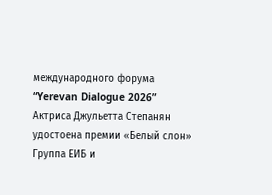международного форума “Yerevan Dialogue 2026” Актриса Джульетта Степанян удостоена премии «Белый слон» Группа ЕИБ и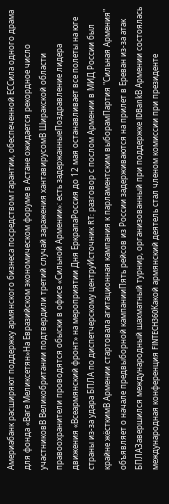Америабанк расширяют поддержку армянского бизнеса посредством гарантии, обеспеченной ЕССила одного драма для фонда «Ваге Меликсетян»На Евразийском экономическом форуме в Астане ожидается рекордное число участниковВ Великобритании подтвердили третий случай заражения хантавирусомВ Ширакской области правоохранители проводятся обыски в офисе «Сильной Армении»: есть задержанныеПоздравление лидера движения «Всеармянский фронт» на мероприятии Дня ЕркрапаРоссия до 12 мая останавливает все полеты на юге страны из-за удара БПЛА по диспетчерскому центруИсточник RT: разговор с послом Армении в МИД России был крайне жёсткимВ Армении стартовала агитационная кампания к парламентским выборамПартия "Сильная Армения" объявляет о начале предвыборной кампанииПять рейсов из России задерживаются на прилет в Ереван из-за атак БПЛАЗавершился международный шахматный турнир, организованный при поддержке IDBankВ Армении состоялась международная конференция FINTECH360Какой армянский деятель стал членом комиссии при президенте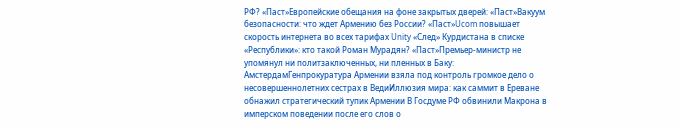РФ? «Паст»Европейские обещания на фоне закрытых дверей: «Паст»Вакуум безопасности: что ждет Армению без России? «Паст»Ucom повышает скорость интернета во всех тарифах Unity «След» Курдистана в списке «Республики»: кто такой Роман Мурадян? «Паст»Премьер-министр не упомянул ни политзаключенных, ни пленных в Баку: АмстердамГенпрокуратура Армении взяла под контроль громкое дело о несовершеннолетних сестрах в ВедиИллюзия мира: как саммит в Ереване обнажил стратегический тупик Армении В Госдуме РФ обвинили Макрона в имперском поведении после его слов о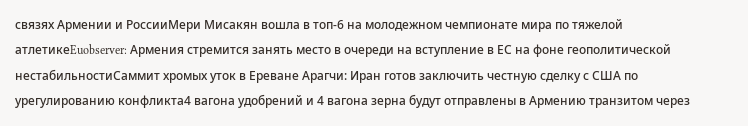связях Армении и РоссииМери Мисакян вошла в топ-6 на молодежном чемпионате мира по тяжелой атлетикеEuobserver: Армения стремится занять место в очереди на вступление в ЕС на фоне геополитической нестабильностиСаммит хромых уток в Ереване Арагчи: Иран готов заключить честную сделку с США по урегулированию конфликта4 вагона удобрений и 4 вагона зерна будут отправлены в Армению транзитом через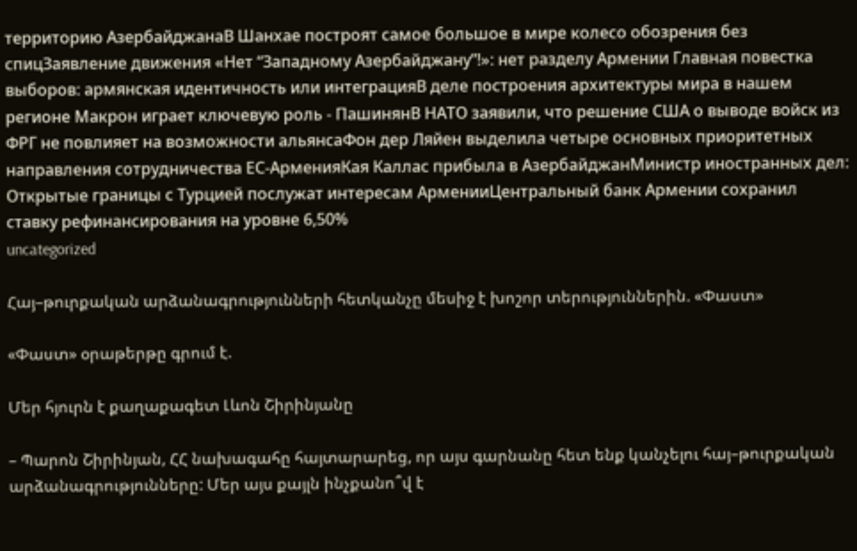территорию АзербайджанаВ Шанхае построят самое большое в мире колесо обозрения без спицЗаявление движения «Нет “Западному Азербайджану”!»: нет разделу Армении Главная повестка выборов: армянская идентичность или интеграцияВ деле построения архитектуры мира в нашем регионе Макрон играет ключевую роль - ПашинянВ НАТО заявили, что решение США о выводе войск из ФРГ не повлияет на возможности альянсаФон дер Ляйен выделила четыре основных приоритетных направления сотрудничества ЕС-АрменияКая Каллас прибыла в АзербайджанМинистр иностранных дел: Открытые границы с Турцией послужат интересам АрменииЦентральный банк Армении сохранил ставку рефинансирования на уровне 6,50%
uncategorized

Հայ–թուրքական արձանագրությունների հետկանչը մեսիջ է խոշոր տերություններին. «Փաստ»

«Փաստ» օրաթերթը գրում է.

Մեր հյուրն է քաղաքագետ Լևոն Շիրինյանը

– Պարոն Շիրինյան, ՀՀ նախագահը հայտարարեց, որ այս գարնանը հետ ենք կանչելու հայ–թուրքական արձանագրությունները: Մեր այս քայլն ինչքանո՞վ է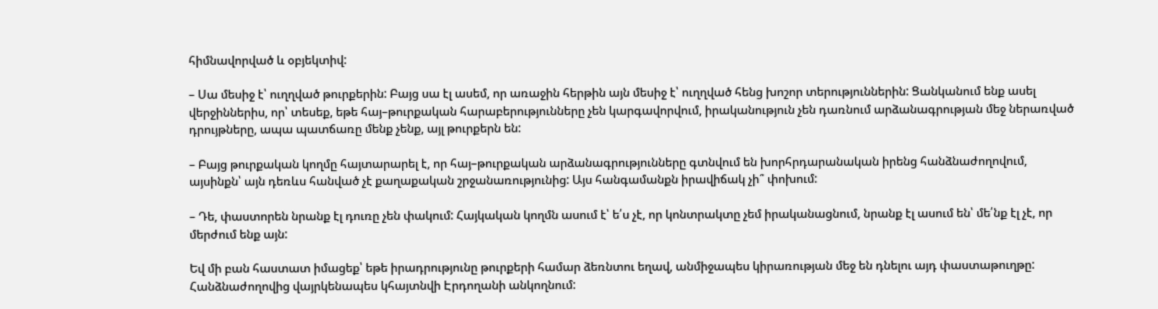հիմնավորված և օբյեկտիվ:

– Սա մեսիջ է՝ ուղղված թուրքերին: Բայց սա էլ ասեմ, որ առաջին հերթին այն մեսիջ է՝ ուղղված հենց խոշոր տերություններին: Ցանկանում ենք ասել վերջիններիս, որ՝ տեսեք, եթե հայ–թուրքական հարաբերությունները չեն կարգավորվում, իրականություն չեն դառնում արձանագրության մեջ ներառված դրույթները, ապա պատճառը մենք չենք, այլ թուրքերն են:

– Բայց թուրքական կողմը հայտարարել է, որ հայ–թուրքական արձանագրությունները գտնվում են խորհրդարանական իրենց հանձնաժողովում, այսինքն՝ այն դեռևս հանված չէ քաղաքական շրջանառությունից: Այս հանգամանքն իրավիճակ չի՞ փոխում:

– Դե, փաստորեն նրանք էլ դուռը չեն փակում: Հայկական կողմն ասում է՝ ե՛ս չէ, որ կոնտրակտը չեմ իրականացնում, նրանք էլ ասում են՝ մե՛նք էլ չէ, որ մերժում ենք այն:

Եվ մի բան հաստատ իմացեք՝ եթե իրադրությունը թուրքերի համար ձեռնտու եղավ, անմիջապես կիրառության մեջ են դնելու այդ փաստաթուղթը: Հանձնաժողովից վայրկենապես կհայտնվի Էրդողանի անկողնում: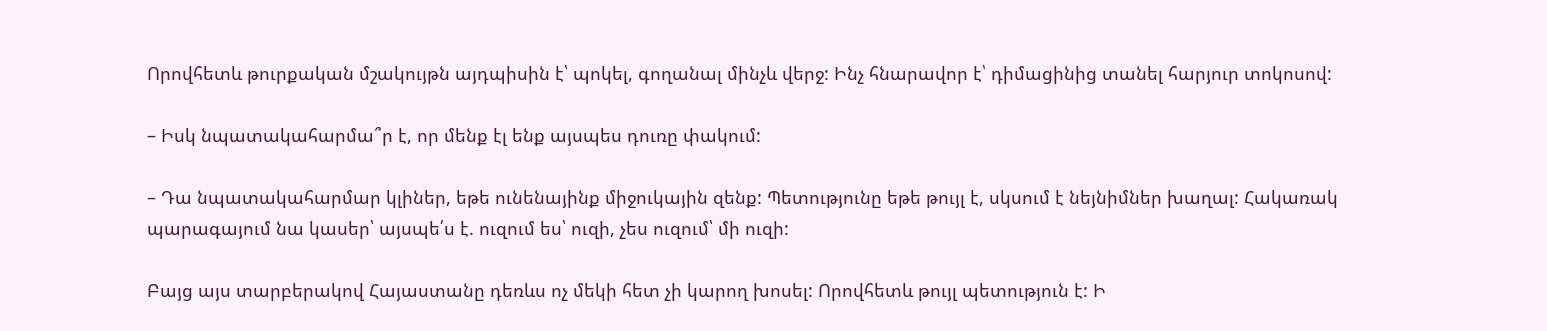Որովհետև թուրքական մշակույթն այդպիսին է՝ պոկել, գողանալ մինչև վերջ: Ինչ հնարավոր է՝ դիմացինից տանել հարյուր տոկոսով:

– Իսկ նպատակահարմա՞ր է, որ մենք էլ ենք այսպես դուռը փակում:

– Դա նպատակահարմար կլիներ, եթե ունենայինք միջուկային զենք: Պետությունը եթե թույլ է, սկսում է նեյնիմներ խաղալ: Հակառակ պարագայում նա կասեր՝ այսպե՛ս է. ուզում ես՝ ուզի, չես ուզում՝ մի ուզի:

Բայց այս տարբերակով Հայաստանը դեռևս ոչ մեկի հետ չի կարող խոսել: Որովհետև թույլ պետություն է: Ի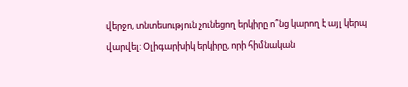վերջո, տնտեսություն չունեցող երկիրը ո՞նց կարող է այլ կերպ վարվել: Օլիգարխիկ երկիրը, որի հիմնական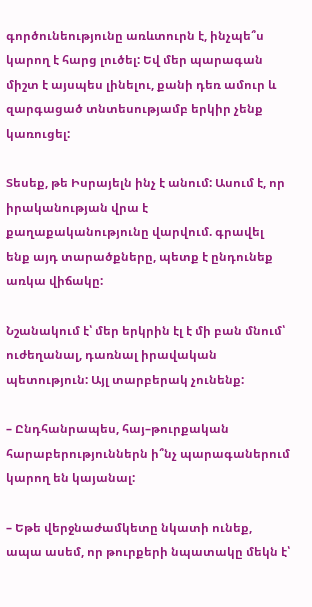գործունեությունը առևտուրն է, ինչպե՞ս կարող է հարց լուծել: Եվ մեր պարագան միշտ է այսպես լինելու, քանի դեռ ամուր և զարգացած տնտեսությամբ երկիր չենք կառուցել:

Տեսեք, թե Իսրայելն ինչ է անում: Ասում է, որ իրականության վրա է քաղաքականությունը վարվում. գրավել ենք այդ տարածքները, պետք է ընդունեք առկա վիճակը:

Նշանակում է՝ մեր երկրին էլ է մի բան մնում՝ ուժեղանալ, դառնալ իրավական պետություն: Այլ տարբերակ չունենք:

– Ընդհանրապես, հայ–թուրքական հարաբերություններն ի՞նչ պարագաներում կարող են կայանալ:

– Եթե վերջնաժամկետը նկատի ունեք, ապա ասեմ, որ թուրքերի նպատակը մեկն է՝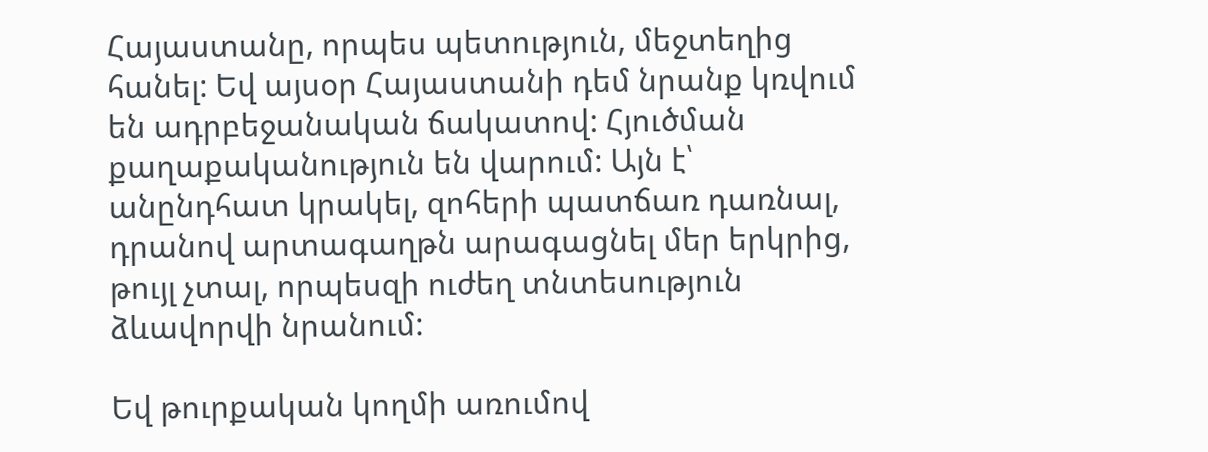Հայաստանը, որպես պետություն, մեջտեղից հանել: Եվ այսօր Հայաստանի դեմ նրանք կռվում են ադրբեջանական ճակատով: Հյուծման քաղաքականություն են վարում: Այն է՝ անընդհատ կրակել, զոհերի պատճառ դառնալ, դրանով արտագաղթն արագացնել մեր երկրից, թույլ չտալ, որպեսզի ուժեղ տնտեսություն ձևավորվի նրանում:

Եվ թուրքական կողմի առումով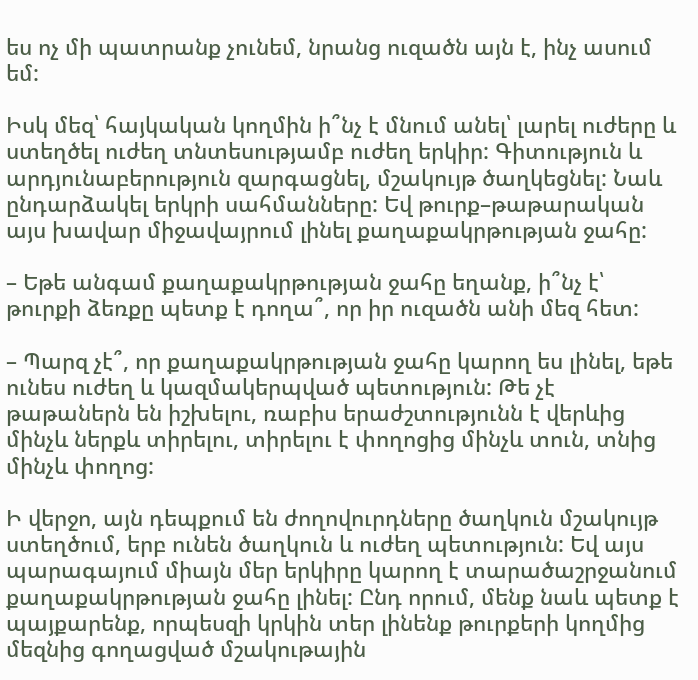ես ոչ մի պատրանք չունեմ, նրանց ուզածն այն է, ինչ ասում եմ:

Իսկ մեզ՝ հայկական կողմին ի՞նչ է մնում անել՝ լարել ուժերը և ստեղծել ուժեղ տնտեսությամբ ուժեղ երկիր: Գիտություն և արդյունաբերություն զարգացնել, մշակույթ ծաղկեցնել: Նաև ընդարձակել երկրի սահմանները: Եվ թուրք–թաթարական այս խավար միջավայրում լինել քաղաքակրթության ջահը:

– Եթե անգամ քաղաքակրթության ջահը եղանք, ի՞նչ է՝ թուրքի ձեռքը պետք է դողա՞, որ իր ուզածն անի մեզ հետ:

– Պարզ չէ՞, որ քաղաքակրթության ջահը կարող ես լինել, եթե ունես ուժեղ և կազմակերպված պետություն: Թե չէ թաթաներն են իշխելու, ռաբիս երաժշտությունն է վերևից մինչև ներքև տիրելու, տիրելու է փողոցից մինչև տուն, տնից մինչև փողոց:

Ի վերջո, այն դեպքում են ժողովուրդները ծաղկուն մշակույթ ստեղծում, երբ ունեն ծաղկուն և ուժեղ պետություն: Եվ այս պարագայում միայն մեր երկիրը կարող է տարածաշրջանում քաղաքակրթության ջահը լինել: Ընդ որում, մենք նաև պետք է պայքարենք, որպեսզի կրկին տեր լինենք թուրքերի կողմից մեզնից գողացված մշակութային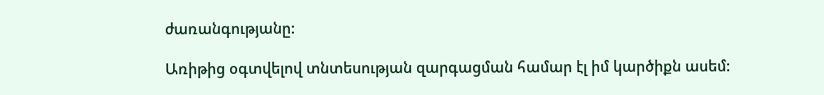ժառանգությանը:

Առիթից օգտվելով տնտեսության զարգացման համար էլ իմ կարծիքն ասեմ: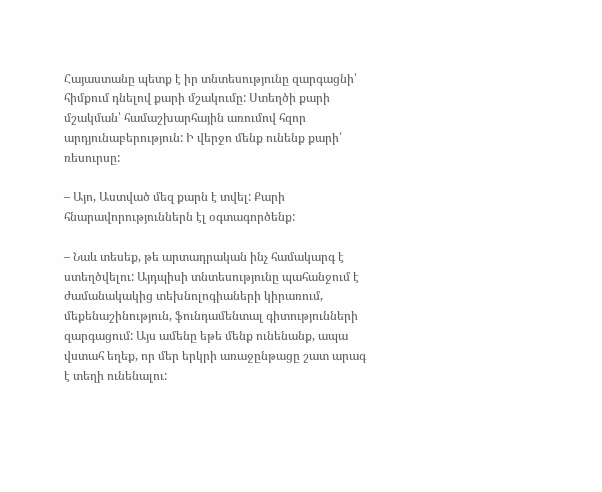Հայաստանը պետք է իր տնտեսությունը զարգացնի՝ հիմքում դնելով քարի մշակումը: Ստեղծի քարի մշակման՝ համաշխարհային առումով հզոր արդյունաբերություն: Ի վերջո մենք ունենք քարի՛ ռեսուրսը:

– Այո, Աստված մեզ քարն է տվել: Քարի հնարավորություններն էլ օգտագործենք:

– Նաև տեսեք, թե արտադրական ինչ համակարգ է ստեղծվելու: Այդպիսի տնտեսությունը պահանջում է ժամանակակից տեխնոլոգիաների կիրառում, մեքենաշինություն, ֆունդամենտալ գիտությունների զարգացում: Այս ամենը եթե մենք ունենանք, ապա վստահ եղեք, որ մեր երկրի առաջընթացը շատ արագ է տեղի ունենալու: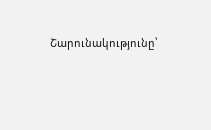Շարունակությունը՝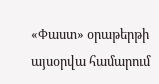«Փաստ» օրաթերթի այսօրվա համարում